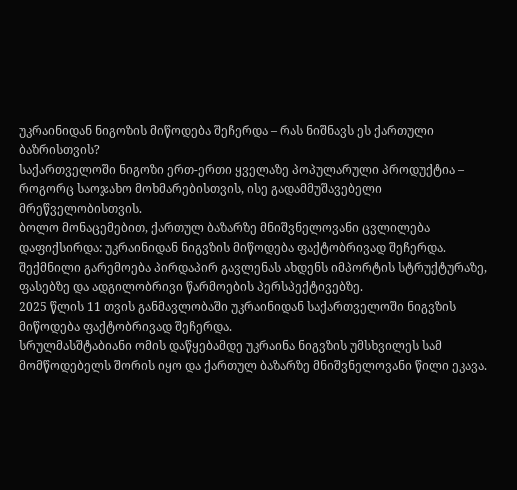უკრაინიდან ნიგოზის მიწოდება შეჩერდა – რას ნიშნავს ეს ქართული ბაზრისთვის?
საქართველოში ნიგოზი ერთ-ერთი ყველაზე პოპულარული პროდუქტია – როგორც საოჯახო მოხმარებისთვის, ისე გადამმუშავებელი მრეწველობისთვის.
ბოლო მონაცემებით, ქართულ ბაზარზე მნიშვნელოვანი ცვლილება დაფიქსირდა: უკრაინიდან ნიგვზის მიწოდება ფაქტობრივად შეჩერდა.
შექმნილი გარემოება პირდაპირ გავლენას ახდენს იმპორტის სტრუქტურაზე, ფასებზე და ადგილობრივი წარმოების პერსპექტივებზე.
2025 წლის 11 თვის განმავლობაში უკრაინიდან საქართველოში ნიგვზის მიწოდება ფაქტობრივად შეჩერდა.
სრულმასშტაბიანი ომის დაწყებამდე უკრაინა ნიგვზის უმსხვილეს სამ მომწოდებელს შორის იყო და ქართულ ბაზარზე მნიშვნელოვანი წილი ეკავა.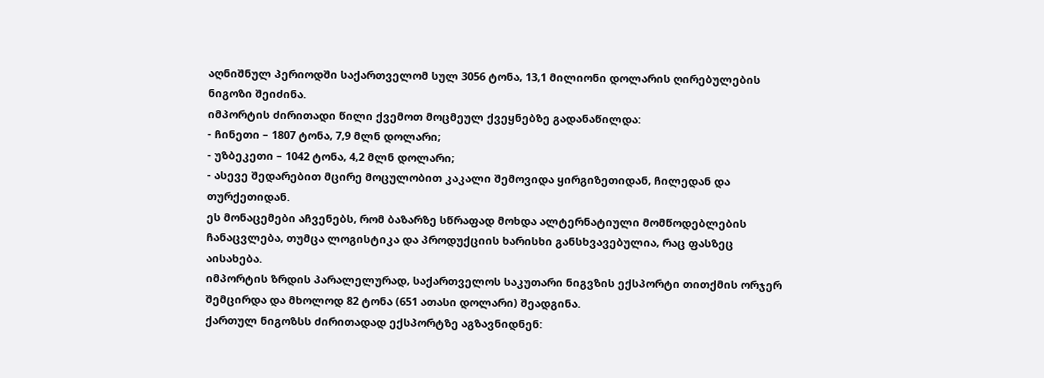აღნიშნულ პერიოდში საქართველომ სულ 3056 ტონა, 13,1 მილიონი დოლარის ღირებულების ნიგოზი შეიძინა.
იმპორტის ძირითადი წილი ქვემოთ მოცმეულ ქვეყნებზე გადანაწილდა:
- ჩინეთი – 1807 ტონა, 7,9 მლნ დოლარი;
- უზბეკეთი – 1042 ტონა, 4,2 მლნ დოლარი;
- ასევე შედარებით მცირე მოცულობით კაკალი შემოვიდა ყირგიზეთიდან, ჩილედან და თურქეთიდან.
ეს მონაცემები აჩვენებს, რომ ბაზარზე სწრაფად მოხდა ალტერნატიული მომწოდებლების ჩანაცვლება, თუმცა ლოგისტიკა და პროდუქციის ხარისხი განსხვავებულია, რაც ფასზეც აისახება.
იმპორტის ზრდის პარალელურად, საქართველოს საკუთარი ნიგვზის ექსპორტი თითქმის ორჯერ შემცირდა და მხოლოდ 82 ტონა (651 ათასი დოლარი) შეადგინა.
ქართულ ნიგოზსს ძირითადად ექსპორტზე აგზავნიდნენ: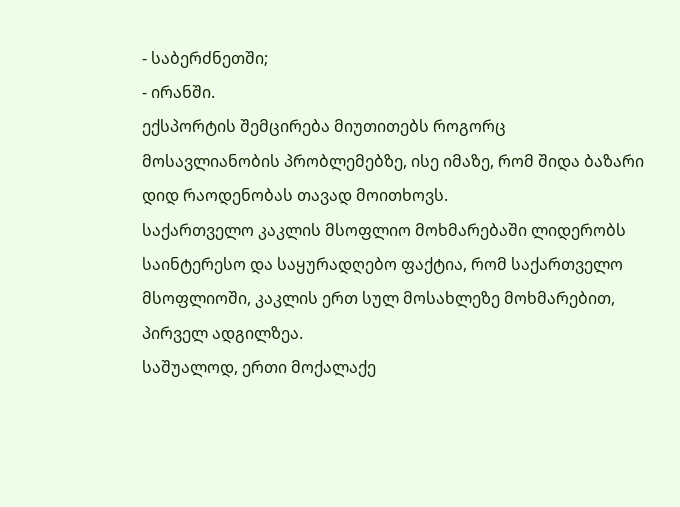- საბერძნეთში;
- ირანში.
ექსპორტის შემცირება მიუთითებს როგორც მოსავლიანობის პრობლემებზე, ისე იმაზე, რომ შიდა ბაზარი დიდ რაოდენობას თავად მოითხოვს.
საქართველო კაკლის მსოფლიო მოხმარებაში ლიდერობს
საინტერესო და საყურადღებო ფაქტია, რომ საქართველო მსოფლიოში, კაკლის ერთ სულ მოსახლეზე მოხმარებით, პირველ ადგილზეა.
საშუალოდ, ერთი მოქალაქე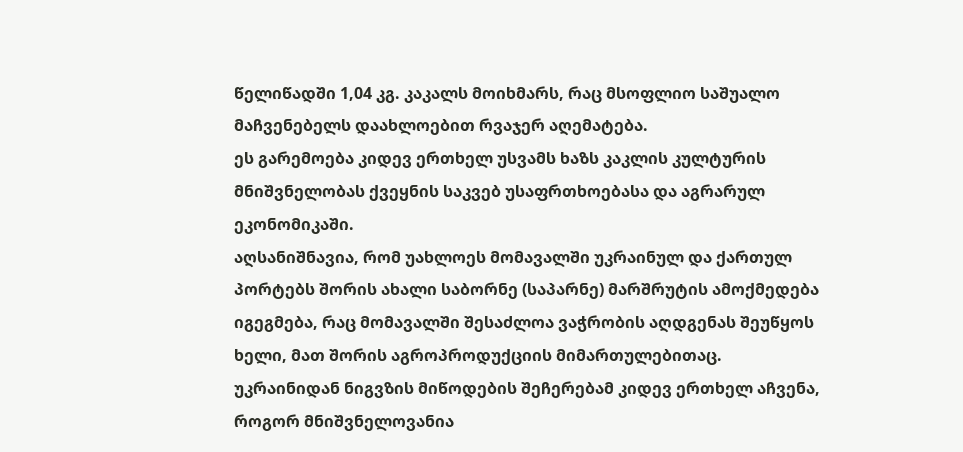წელიწადში 1,04 კგ. კაკალს მოიხმარს, რაც მსოფლიო საშუალო მაჩვენებელს დაახლოებით რვაჯერ აღემატება.
ეს გარემოება კიდევ ერთხელ უსვამს ხაზს კაკლის კულტურის მნიშვნელობას ქვეყნის საკვებ უსაფრთხოებასა და აგრარულ ეკონომიკაში.
აღსანიშნავია, რომ უახლოეს მომავალში უკრაინულ და ქართულ პორტებს შორის ახალი საბორნე (საპარნე) მარშრუტის ამოქმედება იგეგმება, რაც მომავალში შესაძლოა ვაჭრობის აღდგენას შეუწყოს ხელი, მათ შორის აგროპროდუქციის მიმართულებითაც.
უკრაინიდან ნიგვზის მიწოდების შეჩერებამ კიდევ ერთხელ აჩვენა, როგორ მნიშვნელოვანია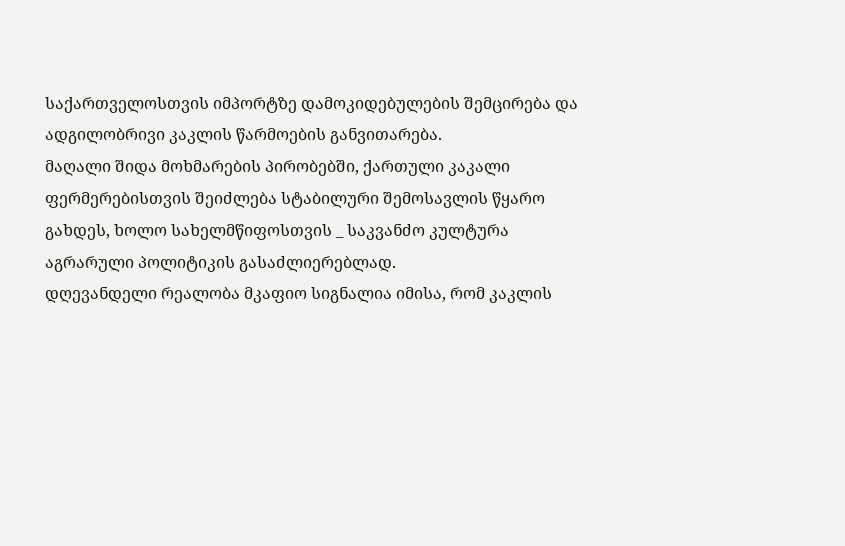საქართველოსთვის იმპორტზე დამოკიდებულების შემცირება და ადგილობრივი კაკლის წარმოების განვითარება.
მაღალი შიდა მოხმარების პირობებში, ქართული კაკალი ფერმერებისთვის შეიძლება სტაბილური შემოსავლის წყარო გახდეს, ხოლო სახელმწიფოსთვის _ საკვანძო კულტურა აგრარული პოლიტიკის გასაძლიერებლად.
დღევანდელი რეალობა მკაფიო სიგნალია იმისა, რომ კაკლის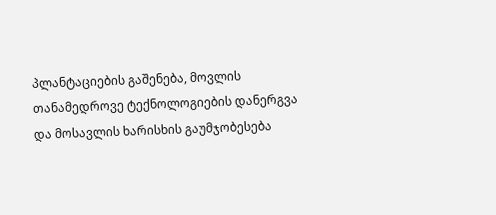პლანტაციების გაშენება, მოვლის თანამედროვე ტექნოლოგიების დანერგვა და მოსავლის ხარისხის გაუმჯობესება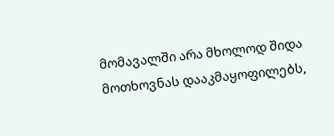მომავალში არა მხოლოდ შიდა მოთხოვნას დააკმაყოფილებს,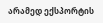არამედ ექსპორტის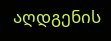აღდგენის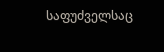საფუძველსაც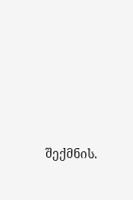შექმნის.